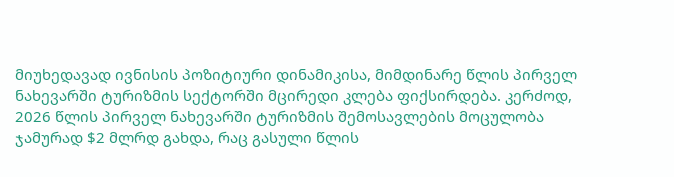მიუხედავად ივნისის პოზიტიური დინამიკისა, მიმდინარე წლის პირველ ნახევარში ტურიზმის სექტორში მცირედი კლება ფიქსირდება. კერძოდ, 2026 წლის პირველ ნახევარში ტურიზმის შემოსავლების მოცულობა ჯამურად $2 მლრდ გახდა, რაც გასული წლის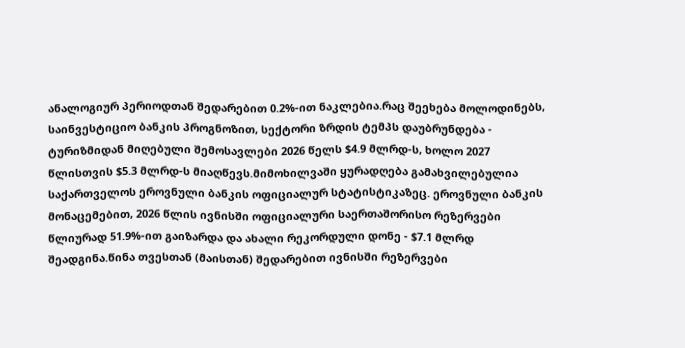ანალოგიურ პერიოდთან შედარებით 0.2%-ით ნაკლებია.რაც შეეხება მოლოდინებს, საინვესტიციო ბანკის პროგნოზით, სექტორი ზრდის ტემპს დაუბრუნდება - ტურიზმიდან მიღებული შემოსავლები 2026 წელს $4.9 მლრდ-ს, ხოლო 2027 წლისთვის $5.3 მლრდ-ს მიაღწევს.მიმოხილვაში ყურადღება გამახვილებულია საქართველოს ეროვნული ბანკის ოფიციალურ სტატისტიკაზეც. ეროვნული ბანკის მონაცემებით, 2026 წლის ივნისში ოფიციალური საერთაშორისო რეზერვები წლიურად 51.9%-ით გაიზარდა და ახალი რეკორდული დონე - $7.1 მლრდ შეადგინა.წინა თვესთან (მაისთან) შედარებით ივნისში რეზერვები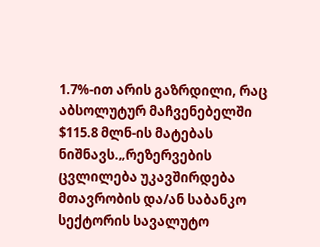1.7%-ით არის გაზრდილი, რაც აბსოლუტურ მაჩვენებელში $115.8 მლნ-ის მატებას ნიშნავს.„რეზერვების ცვლილება უკავშირდება მთავრობის და/ან საბანკო სექტორის სავალუტო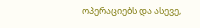ოპერაციებს და ასევე,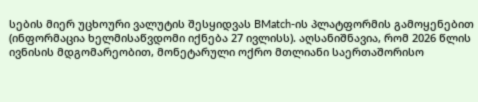სების მიერ უცხოური ვალუტის შესყიდვას BMatch-ის პლატფორმის გამოყენებით (ინფორმაცია ხელმისაწვდომი იქნება 27 ივლისს). აღსანიშნავია, რომ 2026 წლის ივნისის მდგომარეობით, მონეტარული ოქრო მთლიანი საერთაშორისო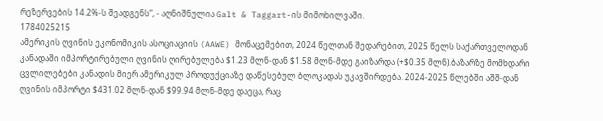რეზერვების 14.2%-ს შეადგენს“, - აღნიშნულია Galt & Taggart-ის მიმოხილვაში.
1784025215
ამერიკის ღვინის ეკონომიკის ასოციაციის (AAWE) მონაცემებით, 2024 წელთან შედარებით, 2025 წელს საქართველოდან კანადაში იმპორტირებული ღვინის ღირებულება $1.23 მლნ-დან $1.58 მლნ-მდე გაიზარდა (+$0.35 მლნ).ბაზარზე მომხდარი ცვლილებები კანადის მიერ ამერიკულ პროდუქციაზე დაწესებულ ბლოკადას უკავშირდება. 2024-2025 წლებში აშშ-დან ღვინის იმპორტი $431.02 მლნ-დან $99.94 მლნ-მდე დაეცა, რაც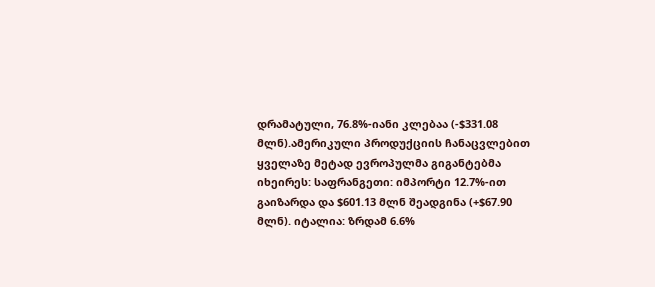დრამატული, 76.8%-იანი კლებაა (-$331.08 მლნ).ამერიკული პროდუქციის ჩანაცვლებით ყველაზე მეტად ევროპულმა გიგანტებმა იხეირეს: საფრანგეთი: იმპორტი 12.7%-ით გაიზარდა და $601.13 მლნ შეადგინა (+$67.90 მლნ). იტალია: ზრდამ 6.6%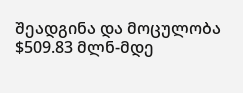შეადგინა და მოცულობა $509.83 მლნ-მდე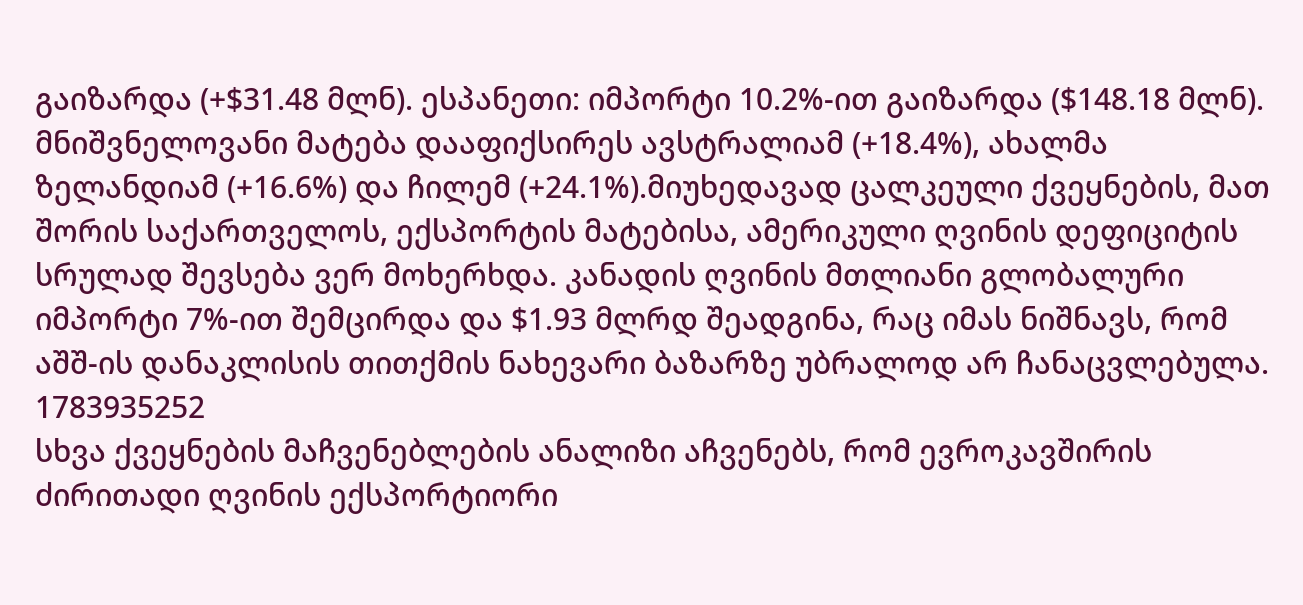გაიზარდა (+$31.48 მლნ). ესპანეთი: იმპორტი 10.2%-ით გაიზარდა ($148.18 მლნ). მნიშვნელოვანი მატება დააფიქსირეს ავსტრალიამ (+18.4%), ახალმა ზელანდიამ (+16.6%) და ჩილემ (+24.1%).მიუხედავად ცალკეული ქვეყნების, მათ შორის საქართველოს, ექსპორტის მატებისა, ამერიკული ღვინის დეფიციტის სრულად შევსება ვერ მოხერხდა. კანადის ღვინის მთლიანი გლობალური იმპორტი 7%-ით შემცირდა და $1.93 მლრდ შეადგინა, რაც იმას ნიშნავს, რომ აშშ-ის დანაკლისის თითქმის ნახევარი ბაზარზე უბრალოდ არ ჩანაცვლებულა.
1783935252
სხვა ქვეყნების მაჩვენებლების ანალიზი აჩვენებს, რომ ევროკავშირის ძირითადი ღვინის ექსპორტიორი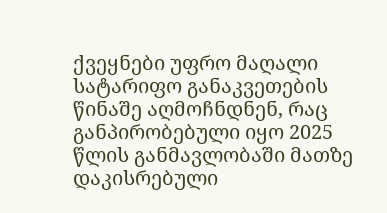ქვეყნები უფრო მაღალი სატარიფო განაკვეთების წინაშე აღმოჩნდნენ, რაც განპირობებული იყო 2025 წლის განმავლობაში მათზე დაკისრებული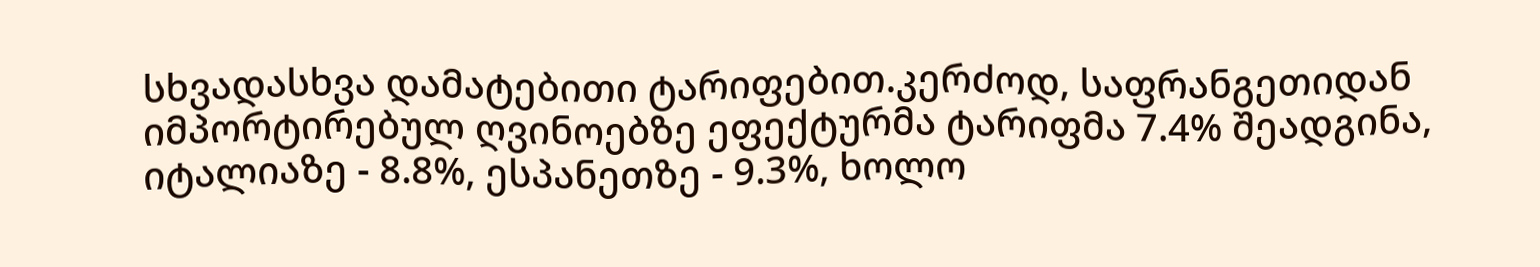სხვადასხვა დამატებითი ტარიფებით.კერძოდ, საფრანგეთიდან იმპორტირებულ ღვინოებზე ეფექტურმა ტარიფმა 7.4% შეადგინა, იტალიაზე - 8.8%, ესპანეთზე - 9.3%, ხოლო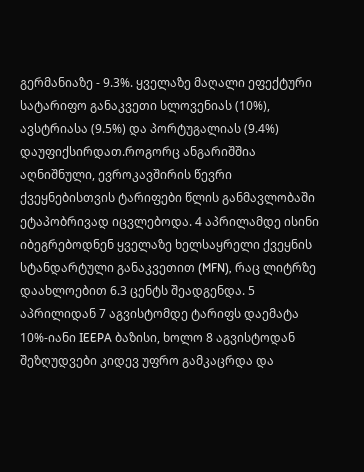გერმანიაზე - 9.3%. ყველაზე მაღალი ეფექტური სატარიფო განაკვეთი სლოვენიას (10%), ავსტრიასა (9.5%) და პორტუგალიას (9.4%) დაუფიქსირდათ.როგორც ანგარიშშია აღნიშნული, ევროკავშირის წევრი ქვეყნებისთვის ტარიფები წლის განმავლობაში ეტაპობრივად იცვლებოდა. 4 აპრილამდე ისინი იბეგრებოდნენ ყველაზე ხელსაყრელი ქვეყნის სტანდარტული განაკვეთით (MFN), რაც ლიტრზე დაახლოებით 6.3 ცენტს შეადგენდა. 5 აპრილიდან 7 აგვისტომდე ტარიფს დაემატა 10%-იანი IEEPA ბაზისი, ხოლო 8 აგვისტოდან შეზღუდვები კიდევ უფრო გამკაცრდა და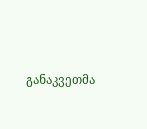განაკვეთმა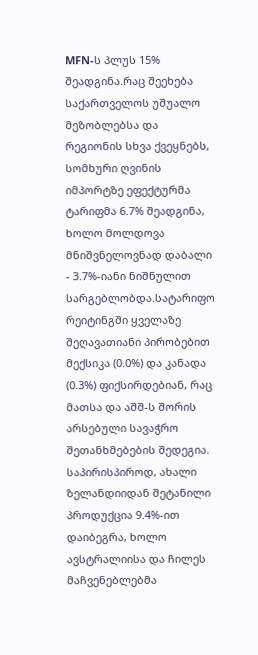MFN-ს პლუს 15% შეადგინა.რაც შეეხება საქართველოს უშუალო მეზობლებსა და რეგიონის სხვა ქვეყნებს, სომხური ღვინის იმპორტზე ეფექტურმა ტარიფმა 6.7% შეადგინა, ხოლო მოლდოვა მნიშვნელოვნად დაბალი - 3.7%-იანი ნიშნულით სარგებლობდა.სატარიფო რეიტინგში ყველაზე შეღავათიანი პირობებით მექსიკა (0.0%) და კანადა (0.3%) ფიქსირდებიან, რაც მათსა და აშშ-ს შორის არსებული სავაჭრო შეთანხმებების შედეგია. საპირისპიროდ, ახალი ზელანდიიდან შეტანილი პროდუქცია 9.4%-ით დაიბეგრა, ხოლო ავსტრალიისა და ჩილეს მაჩვენებლებმა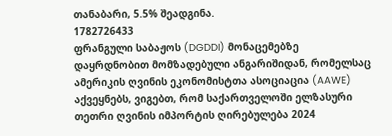თანაბარი, 5.5% შეადგინა.
1782726433
ფრანგული საბაჟოს (DGDDI) მონაცემებზე დაყრდნობით მომზადებული ანგარიშიდან, რომელსაც ამერიკის ღვინის ეკონომისტთა ასოციაცია (AAWE) აქვეყნებს, ვიგებთ, რომ საქართველოში ელზასური თეთრი ღვინის იმპორტის ღირებულება 2024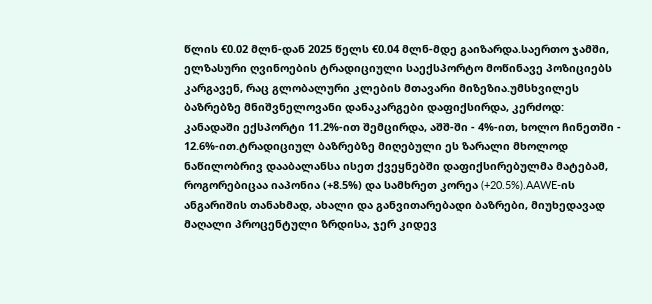წლის €0.02 მლნ-დან 2025 წელს €0.04 მლნ-მდე გაიზარდა.საერთო ჯამში, ელზასური ღვინოების ტრადიციული საექსპორტო მოწინავე პოზიციებს კარგავენ, რაც გლობალური კლების მთავარი მიზეზია.უმსხვილეს ბაზრებზე მნიშვნელოვანი დანაკარგები დაფიქსირდა, კერძოდ: კანადაში ექსპორტი 11.2%-ით შემცირდა, აშშ-ში - 4%-ით, ხოლო ჩინეთში - 12.6%-ით.ტრადიციულ ბაზრებზე მიღებული ეს ზარალი მხოლოდ ნაწილობრივ დააბალანსა ისეთ ქვეყნებში დაფიქსირებულმა მატებამ, როგორებიცაა იაპონია (+8.5%) და სამხრეთ კორეა (+20.5%).AAWE-ის ანგარიშის თანახმად, ახალი და განვითარებადი ბაზრები, მიუხედავად მაღალი პროცენტული ზრდისა, ჯერ კიდევ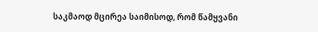საკმაოდ მცირეა საიმისოდ, რომ წამყვანი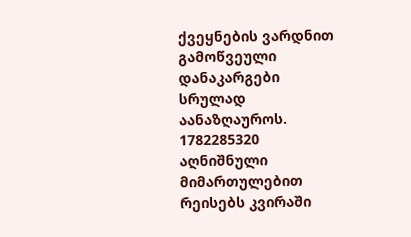ქვეყნების ვარდნით გამოწვეული დანაკარგები სრულად აანაზღაუროს.
1782285320
აღნიშნული მიმართულებით რეისებს კვირაში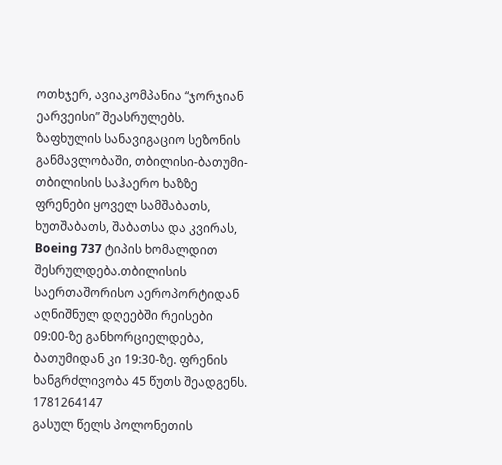ოთხჯერ, ავიაკომპანია “ჯორჯიან ეარვეისი” შეასრულებს. ზაფხულის სანავიგაციო სეზონის განმავლობაში, თბილისი-ბათუმი-თბილისის საჰაერო ხაზზე ფრენები ყოველ სამშაბათს, ხუთშაბათს, შაბათსა და კვირას, Boeing 737 ტიპის ხომალდით შესრულდება.თბილისის საერთაშორისო აეროპორტიდან აღნიშნულ დღეებში რეისები 09:00-ზე განხორციელდება, ბათუმიდან კი 19:30-ზე. ფრენის ხანგრძლივობა 45 წუთს შეადგენს.
1781264147
გასულ წელს პოლონეთის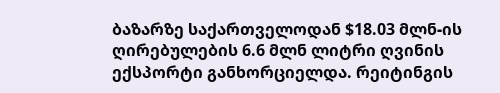ბაზარზე საქართველოდან $18.03 მლნ-ის ღირებულების 6.6 მლნ ლიტრი ღვინის ექსპორტი განხორციელდა. რეიტინგის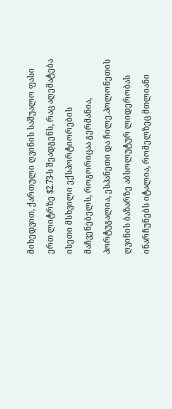მიხედვით, ქართული ღვინის საშუალო ფასი ერთ ლიტრზე $2.73-ს შეადგენს, რაც აღემატება ისეთი მსხვილი ექსპორტიორების მაჩვენებელს, როგორიცაა გერმანია, პორტუგალია, ესპანეთი და ჩილე.პოლონეთის ღვინის ბაზარზე აბსოლუტურ ლიდერობას ინარჩუნებს იტალია, რომელზეც მთლიანი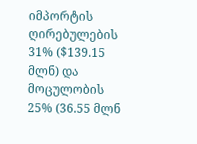იმპორტის ღირებულების 31% ($139.15 მლნ) და მოცულობის 25% (36.55 მლნ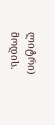ლიტრი) მოდის.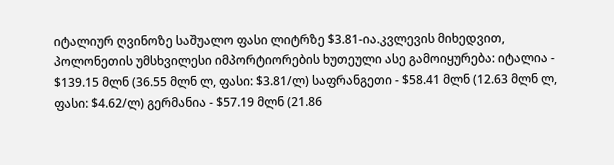იტალიურ ღვინოზე საშუალო ფასი ლიტრზე $3.81-ია.კვლევის მიხედვით, პოლონეთის უმსხვილესი იმპორტიორების ხუთეული ასე გამოიყურება: იტალია - $139.15 მლნ (36.55 მლნ ლ, ფასი: $3.81/ლ) საფრანგეთი - $58.41 მლნ (12.63 მლნ ლ, ფასი: $4.62/ლ) გერმანია - $57.19 მლნ (21.86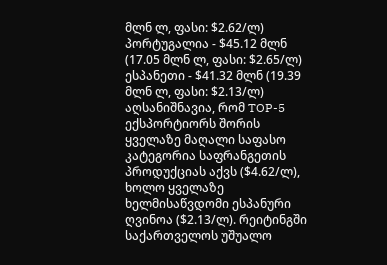მლნ ლ, ფასი: $2.62/ლ) პორტუგალია - $45.12 მლნ (17.05 მლნ ლ, ფასი: $2.65/ლ) ესპანეთი - $41.32 მლნ (19.39 მლნ ლ, ფასი: $2.13/ლ) აღსანიშნავია, რომ TOP-5 ექსპორტიორს შორის ყველაზე მაღალი საფასო კატეგორია საფრანგეთის პროდუქციას აქვს ($4.62/ლ), ხოლო ყველაზე ხელმისაწვდომი ესპანური ღვინოა ($2.13/ლ). რეიტინგში საქართველოს უშუალო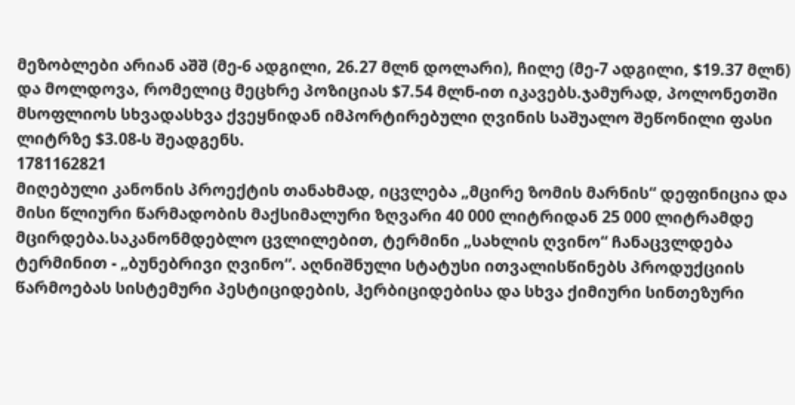მეზობლები არიან აშშ (მე-6 ადგილი, 26.27 მლნ დოლარი), ჩილე (მე-7 ადგილი, $19.37 მლნ) და მოლდოვა, რომელიც მეცხრე პოზიციას $7.54 მლნ-ით იკავებს.ჯამურად, პოლონეთში მსოფლიოს სხვადასხვა ქვეყნიდან იმპორტირებული ღვინის საშუალო შეწონილი ფასი ლიტრზე $3.08-ს შეადგენს.
1781162821
მიღებული კანონის პროექტის თანახმად, იცვლება „მცირე ზომის მარნის“ დეფინიცია და მისი წლიური წარმადობის მაქსიმალური ზღვარი 40 000 ლიტრიდან 25 000 ლიტრამდე მცირდება.საკანონმდებლო ცვლილებით, ტერმინი „სახლის ღვინო“ ჩანაცვლდება ტერმინით - „ბუნებრივი ღვინო“. აღნიშნული სტატუსი ითვალისწინებს პროდუქციის წარმოებას სისტემური პესტიციდების, ჰერბიციდებისა და სხვა ქიმიური სინთეზური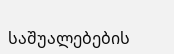საშუალებების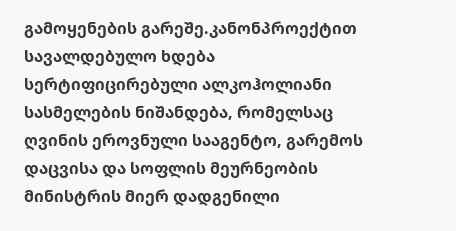გამოყენების გარეშე.კანონპროექტით სავალდებულო ხდება სერტიფიცირებული ალკოჰოლიანი სასმელების ნიშანდება, რომელსაც ღვინის ეროვნული სააგენტო, გარემოს დაცვისა და სოფლის მეურნეობის მინისტრის მიერ დადგენილი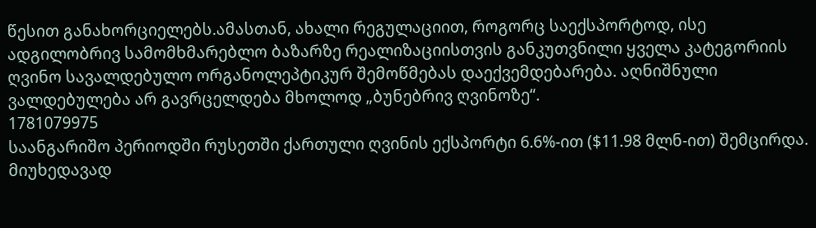წესით განახორციელებს.ამასთან, ახალი რეგულაციით, როგორც საექსპორტოდ, ისე ადგილობრივ სამომხმარებლო ბაზარზე რეალიზაციისთვის განკუთვნილი ყველა კატეგორიის ღვინო სავალდებულო ორგანოლეპტიკურ შემოწმებას დაექვემდებარება. აღნიშნული ვალდებულება არ გავრცელდება მხოლოდ „ბუნებრივ ღვინოზე“.
1781079975
საანგარიშო პერიოდში რუსეთში ქართული ღვინის ექსპორტი 6.6%-ით ($11.98 მლნ-ით) შემცირდა. მიუხედავად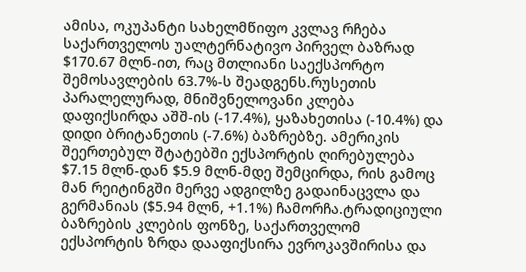ამისა, ოკუპანტი სახელმწიფო კვლავ რჩება საქართველოს უალტერნატივო პირველ ბაზრად $170.67 მლნ-ით, რაც მთლიანი საექსპორტო შემოსავლების 63.7%-ს შეადგენს.რუსეთის პარალელურად, მნიშვნელოვანი კლება დაფიქსირდა აშშ-ის (-17.4%), ყაზახეთისა (-10.4%) და დიდი ბრიტანეთის (-7.6%) ბაზრებზე. ამერიკის შეერთებულ შტატებში ექსპორტის ღირებულება $7.15 მლნ-დან $5.9 მლნ-მდე შემცირდა, რის გამოც მან რეიტინგში მერვე ადგილზე გადაინაცვლა და გერმანიას ($5.94 მლნ, +1.1%) ჩამორჩა.ტრადიციული ბაზრების კლების ფონზე, საქართველომ ექსპორტის ზრდა დააფიქსირა ევროკავშირისა და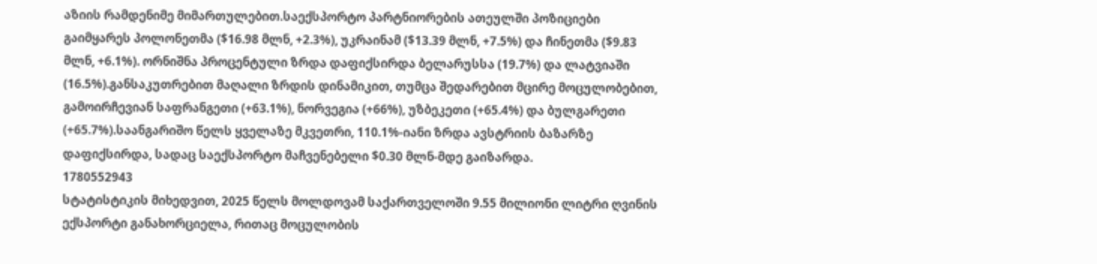აზიის რამდენიმე მიმართულებით.საექსპორტო პარტნიორების ათეულში პოზიციები გაიმყარეს პოლონეთმა ($16.98 მლნ, +2.3%), უკრაინამ ($13.39 მლნ, +7.5%) და ჩინეთმა ($9.83 მლნ, +6.1%). ორნიშნა პროცენტული ზრდა დაფიქსირდა ბელარუსსა (19.7%) და ლატვიაში (16.5%).განსაკუთრებით მაღალი ზრდის დინამიკით, თუმცა შედარებით მცირე მოცულობებით, გამოირჩევიან საფრანგეთი (+63.1%), ნორვეგია (+66%), უზბეკეთი (+65.4%) და ბულგარეთი (+65.7%).საანგარიშო წელს ყველაზე მკვეთრი, 110.1%-იანი ზრდა ავსტრიის ბაზარზე დაფიქსირდა, სადაც საექსპორტო მაჩვენებელი $0.30 მლნ-მდე გაიზარდა.
1780552943
სტატისტიკის მიხედვით, 2025 წელს მოლდოვამ საქართველოში 9.55 მილიონი ლიტრი ღვინის ექსპორტი განახორციელა, რითაც მოცულობის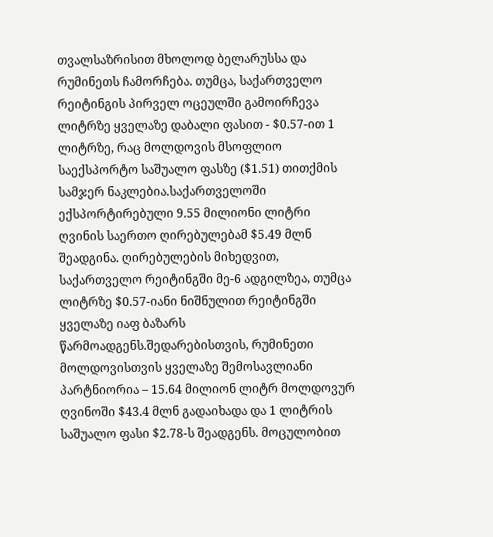თვალსაზრისით მხოლოდ ბელარუსსა და რუმინეთს ჩამორჩება. თუმცა, საქართველო რეიტინგის პირველ ოცეულში გამოირჩევა ლიტრზე ყველაზე დაბალი ფასით - $0.57-ით 1 ლიტრზე, რაც მოლდოვის მსოფლიო საექსპორტო საშუალო ფასზე ($1.51) თითქმის სამჯერ ნაკლებია.საქართველოში ექსპორტირებული 9.55 მილიონი ლიტრი ღვინის საერთო ღირებულებამ $5.49 მლნ შეადგინა. ღირებულების მიხედვით, საქართველო რეიტინგში მე-6 ადგილზეა, თუმცა ლიტრზე $0.57-იანი ნიშნულით რეიტინგში ყველაზე იაფ ბაზარს წარმოადგენს.შედარებისთვის, რუმინეთი მოლდოვისთვის ყველაზე შემოსავლიანი პარტნიორია – 15.64 მილიონ ლიტრ მოლდოვურ ღვინოში $43.4 მლნ გადაიხადა და 1 ლიტრის საშუალო ფასი $2.78-ს შეადგენს. მოცულობით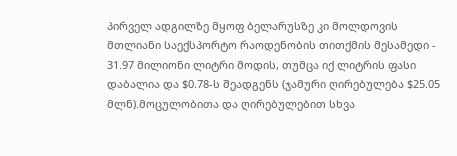პირველ ადგილზე მყოფ ბელარუსზე კი მოლდოვის მთლიანი საექსპორტო რაოდენობის თითქმის მესამედი - 31.97 მილიონი ლიტრი მოდის, თუმცა იქ ლიტრის ფასი დაბალია და $0.78-ს შეადგენს (ჯამური ღირებულება $25.05 მლნ).მოცულობითა და ღირებულებით სხვა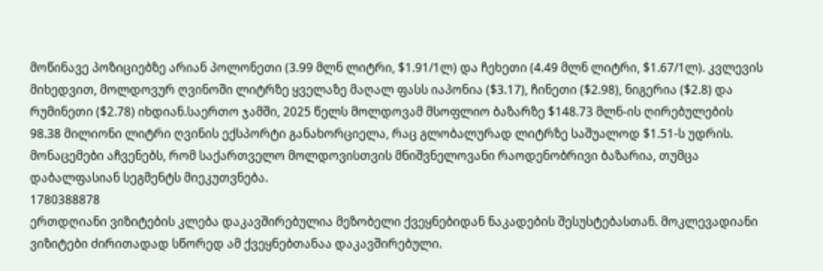მოწინავე პოზიციებზე არიან პოლონეთი (3.99 მლნ ლიტრი, $1.91/1ლ) და ჩეხეთი (4.49 მლნ ლიტრი, $1.67/1ლ). კვლევის მიხედვით, მოლდოვურ ღვინოში ლიტრზე ყველაზე მაღალ ფასს იაპონია ($3.17), ჩინეთი ($2.98), ნიგერია ($2.8) და რუმინეთი ($2.78) იხდიან.საერთო ჯამში, 2025 წელს მოლდოვამ მსოფლიო ბაზარზე $148.73 მლნ-ის ღირებულების 98.38 მილიონი ლიტრი ღვინის ექსპორტი განახორციელა, რაც გლობალურად ლიტრზე საშუალოდ $1.51-ს უდრის. მონაცემები აჩვენებს, რომ საქართველო მოლდოვისთვის მნიშვნელოვანი რაოდენობრივი ბაზარია, თუმცა დაბალფასიან სეგმენტს მიეკუთვნება.
1780388878
ერთდღიანი ვიზიტების კლება დაკავშირებულია მეზობელი ქვეყნებიდან ნაკადების შესუსტებასთან. მოკლევადიანი ვიზიტები ძირითადად სწორედ ამ ქვეყნებთანაა დაკავშირებული.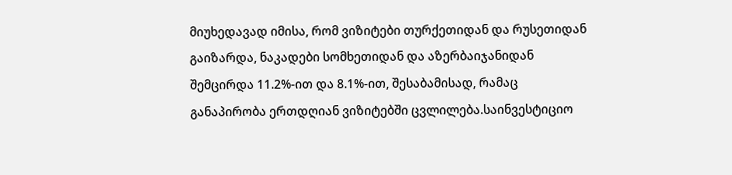მიუხედავად იმისა, რომ ვიზიტები თურქეთიდან და რუსეთიდან გაიზარდა, ნაკადები სომხეთიდან და აზერბაიჯანიდან შემცირდა 11.2%-ით და 8.1%-ით, შესაბამისად, რამაც განაპირობა ერთდღიან ვიზიტებში ცვლილება.საინვესტიციო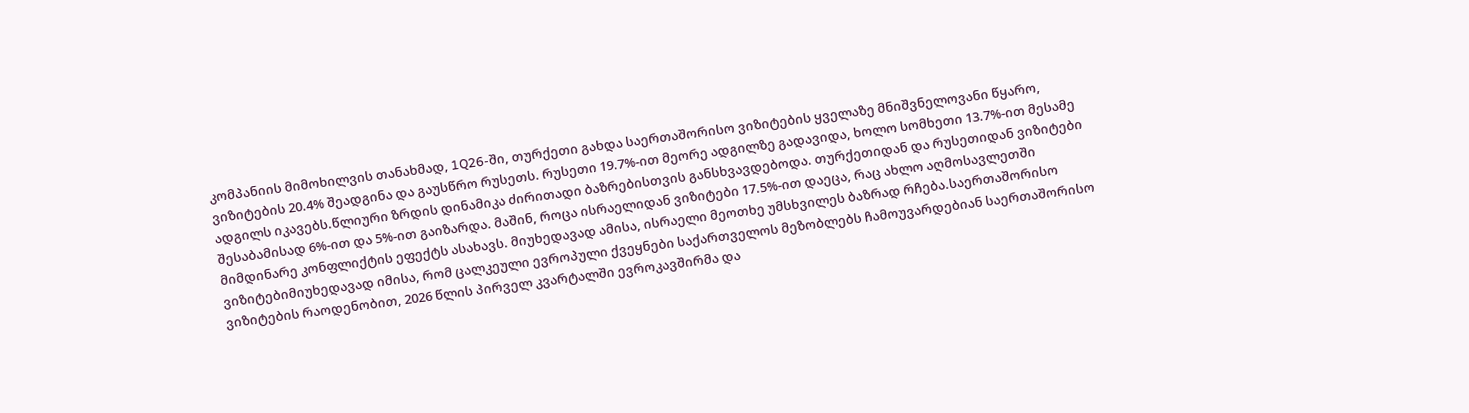კომპანიის მიმოხილვის თანახმად, 1Q26-ში, თურქეთი გახდა საერთაშორისო ვიზიტების ყველაზე მნიშვნელოვანი წყარო, ვიზიტების 20.4% შეადგინა და გაუსწრო რუსეთს. რუსეთი 19.7%-ით მეორე ადგილზე გადავიდა, ხოლო სომხეთი 13.7%-ით მესამე ადგილს იკავებს.წლიური ზრდის დინამიკა ძირითადი ბაზრებისთვის განსხვავდებოდა. თურქეთიდან და რუსეთიდან ვიზიტები შესაბამისად 6%-ით და 5%-ით გაიზარდა. მაშინ, როცა ისრაელიდან ვიზიტები 17.5%-ით დაეცა, რაც ახლო აღმოსავლეთში მიმდინარე კონფლიქტის ეფექტს ასახავს. მიუხედავად ამისა, ისრაელი მეოთხე უმსხვილეს ბაზრად რჩება.საერთაშორისო ვიზიტებიმიუხედავად იმისა, რომ ცალკეული ევროპული ქვეყნები საქართველოს მეზობლებს ჩამოუვარდებიან საერთაშორისო ვიზიტების რაოდენობით, 2026 წლის პირველ კვარტალში ევროკავშირმა და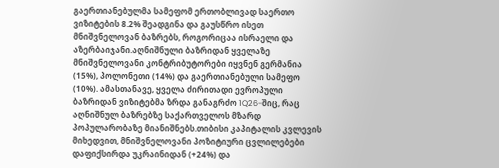გაერთიანებულმა სამეფომ ერთობლივად საერთო ვიზიტების 8.2% შეადგინა და გაუსწრო ისეთ მნიშვნელოვან ბაზრებს, როგორიცაა ისრაელი და აზერბაიჯანი.აღნიშნული ბაზრიდან ყველაზე მნიშვნელოვანი კონტრიბუტორები იყვნენ გერმანია (15%), პოლონეთი (14%) და გაერთიანებული სამეფო (10%). ამასთანავე, ყველა ძირითადი ევროპული ბაზრიდან ვიზიტებმა ზრდა განაგრძო 1Q26-შიც, რაც აღნიშნულ ბაზრებზე საქართველოს მზარდ პოპულარობაზე მიანიშნებს.თიბისი კაპიტალის კვლევის მიხედვით, მნიშვნელოვანი პოზიტიური ცვლილებები დაფიქსირდა უკრაინიდან (+24%) და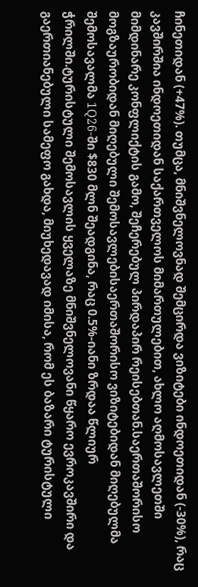ჩინეთიდან (+47%). თუმცა, მნიშვნელოვნად შემცირდა ვიზიტები ინდოეთიდან (-30%), რაც კავშირშია ინდოეთიდან საქართველოს მიმართულებით, ახლო აღმოსავლეთში მიმდინარე კონფლიქტის გამო, შეჩერებულ პირდაპირ რეისებთან.საერთაშორისო მოგზაურობიდან მიღებული შემოსავლებისაერთაშორისო ვიზიტებიდან მიღებულმა შემოსავალმა 1Q26-ში $830 მლნ შეადგინა, რაც 0.5%-იანი ზრდაა წლიურ ჭრილში.ტურისტული შემოსავლის ყველაზე მნიშვნელოვანი წყარო ევროკავშირი და გაერთიანებული სამეფო გახდა, მიუხედავად იმისა, რომ ეს ბაზარი ტურისტული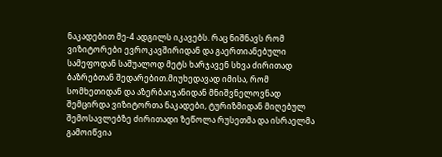ნაკადებით მე-4 ადგილს იკავებს. რაც ნიშნავს რომ ვიზიტორები ევროკავშირიდან და გაერთიანებული სამეფოდან საშუალოდ მეტს ხარჯავენ სხვა ძირითად ბაზრებთან შედარებით.მიუხედავად იმისა, რომ სომხეთიდან და აზერბაიჯანიდან მნიშვნელოვნად შემცირდა ვიზიტორთა ნაკადები, ტურიზმიდან მიღებულ შემოსავლებზე ძირითადი ზეწოლა რუსეთმა და ისრაელმა გამოიწვია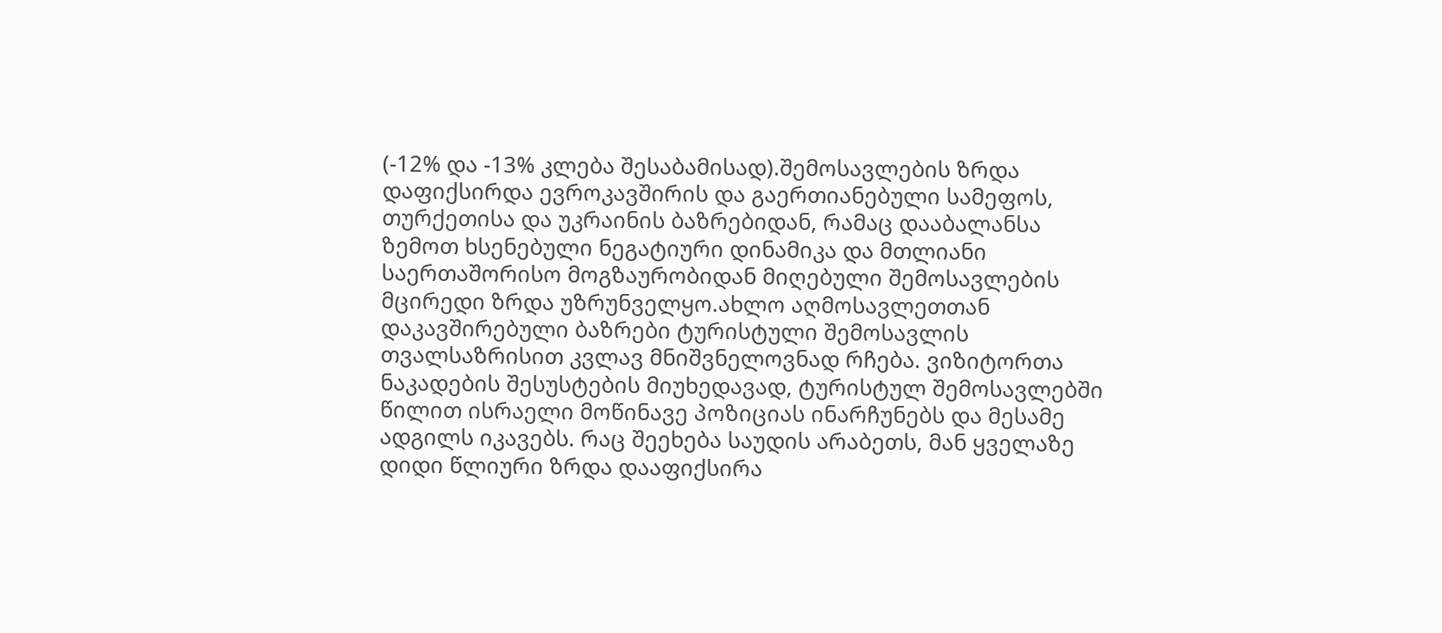(-12% და -13% კლება შესაბამისად).შემოსავლების ზრდა დაფიქსირდა ევროკავშირის და გაერთიანებული სამეფოს, თურქეთისა და უკრაინის ბაზრებიდან, რამაც დააბალანსა ზემოთ ხსენებული ნეგატიური დინამიკა და მთლიანი საერთაშორისო მოგზაურობიდან მიღებული შემოსავლების მცირედი ზრდა უზრუნველყო.ახლო აღმოსავლეთთან დაკავშირებული ბაზრები ტურისტული შემოსავლის თვალსაზრისით კვლავ მნიშვნელოვნად რჩება. ვიზიტორთა ნაკადების შესუსტების მიუხედავად, ტურისტულ შემოსავლებში წილით ისრაელი მოწინავე პოზიციას ინარჩუნებს და მესამე ადგილს იკავებს. რაც შეეხება საუდის არაბეთს, მან ყველაზე დიდი წლიური ზრდა დააფიქსირა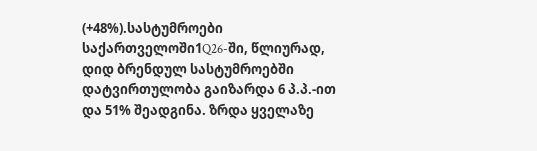(+48%).სასტუმროები საქართველოში1Q26-ში, წლიურად, დიდ ბრენდულ სასტუმროებში დატვირთულობა გაიზარდა 6 პ.პ.-ით და 51% შეადგინა. ზრდა ყველაზე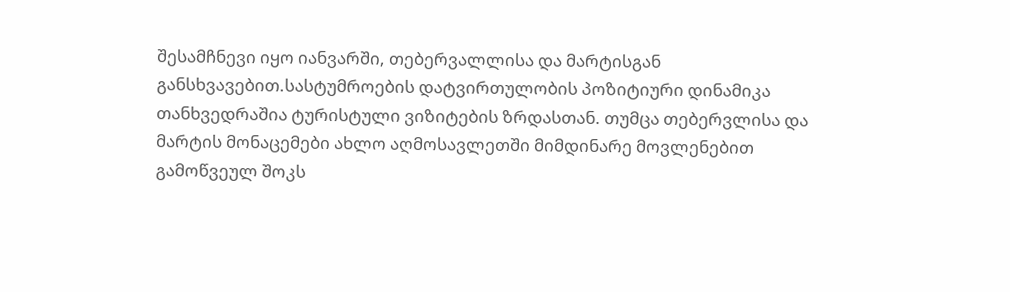შესამჩნევი იყო იანვარში, თებერვალლისა და მარტისგან განსხვავებით.სასტუმროების დატვირთულობის პოზიტიური დინამიკა თანხვედრაშია ტურისტული ვიზიტების ზრდასთან. თუმცა თებერვლისა და მარტის მონაცემები ახლო აღმოსავლეთში მიმდინარე მოვლენებით გამოწვეულ შოკს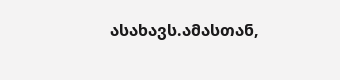ასახავს.ამასთან,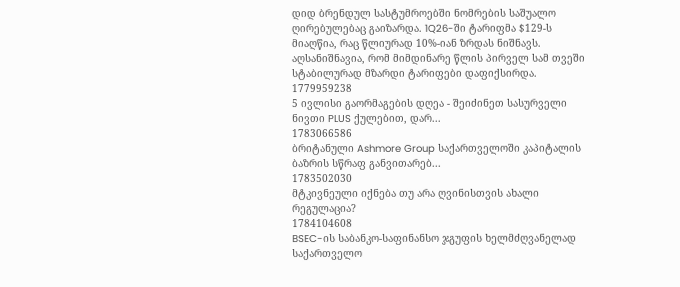დიდ ბრენდულ სასტუმროებში ნომრების საშუალო ღირებულებაც გაიზარდა. 1Q26-ში ტარიფმა $129-ს მიაღწია, რაც წლიურად 10%-იან ზრდას ნიშნავს. აღსანიშნავია, რომ მიმდინარე წლის პირველ სამ თვეში სტაბილურად მზარდი ტარიფები დაფიქსირდა.
1779959238
5 ივლისი გაორმაგების დღეა - შეიძინეთ სასურველი ნივთი PLUS ქულებით, დარ...
1783066586
ბრიტანული Ashmore Group საქართველოში კაპიტალის ბაზრის სწრაფ განვითარებ...
1783502030
მტკივნეული იქნება თუ არა ღვინისთვის ახალი რეგულაცია?
1784104608
BSEC-ის საბანკო-საფინანსო ჯგუფის ხელმძღვანელად საქართველო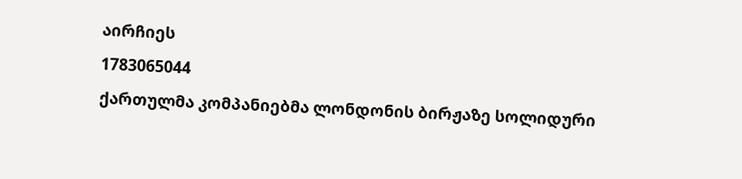აირჩიეს
1783065044
ქართულმა კომპანიებმა ლონდონის ბირჟაზე სოლიდური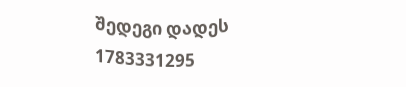შედეგი დადეს
1783331295